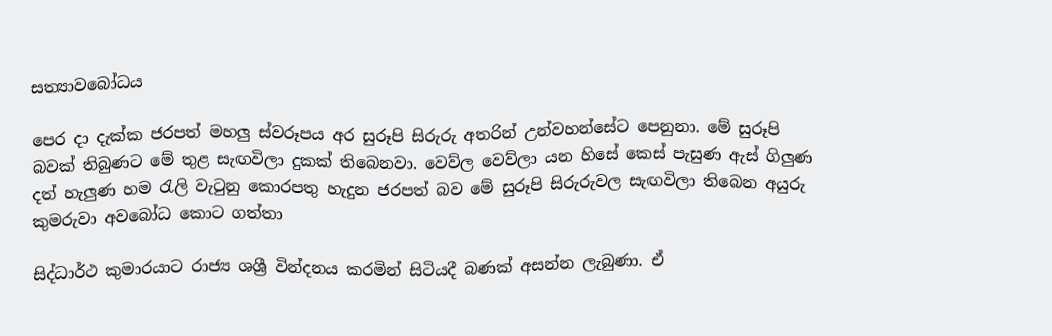සත්‍යාවබෝධය

පෙර දා දැක්ක ජරපත් මහලු ස්වරූපය අර සුරූපි සිරුරු අතරින් උන්වහන්සේට පෙනුනා. මේ සුරූපි බවක් තිබුණට මේ තුළ සැඟවිලා දුකක් තිබෙනවා. වෙව්ල වෙව්ලා යන හිසේ කෙස් පැසුණ ඇස් ගිලුණ දත් හැලුණ හම රැලි වැටුනු කොරපතු හැදුන ජරපත් බව මේ සුරූපි සිරුරුවල සැඟවිලා තිබෙන අයුරු කුමරුවා අවබෝධ කොට ගත්තා

සිද්ධාර්ථ කුමාරයාට රාජ්‍ය ශශ්‍රී වින්දනය කරමින් සිටියදී බණක් අසන්න ලැබුණා. ඒ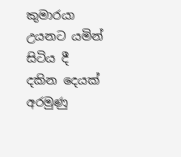කුමාරයා උයනට යමින් සිටිය දී දකින දෙයක් අරමුණු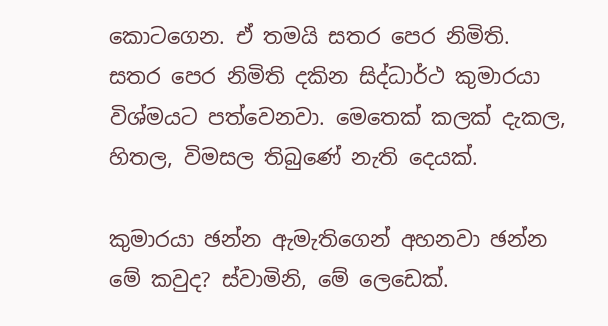කොටගෙන. ඒ තමයි සතර පෙර නිමිති. සතර පෙර නිමිති දකින සිද්ධාර්ථ කුමාරයා විශ්මයට පත්වෙනවා. මෙතෙක් කලක් දැකල, හිතල, විමසල තිබුණේ නැති දෙයක්.

කුමාරයා ඡන්න ඇමැතිගෙන් අහනවා ඡන්න මේ කවුද? ස්වාමිනි, මේ ලෙඩෙක්.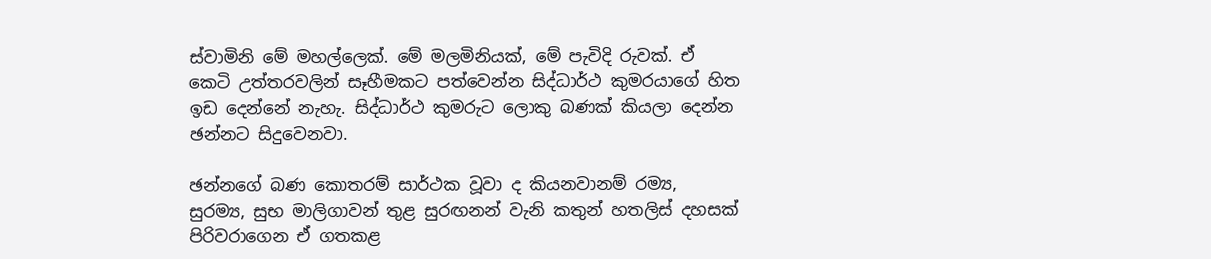ස්වාමිනි මේ මහල්ලෙක්. මේ මලමිනියක්, මේ පැවිදි රුවක්. ඒ කෙටි උත්තරවලින් සෑහීමකට පත්වෙන්න සිද්ධාර්ථ කුමරයාගේ හිත ඉඩ දෙන්නේ නැහැ. සිද්ධාර්ථ කුමරුට ලොකු බණක් කියලා දෙන්න ඡන්නට සිදුවෙනවා.

ඡන්නගේ බණ කොතරම් සාර්ථක වූවා ද කියනවානම් රම්‍ය, සුරම්‍ය, සුභ මාලිගාවන් තුළ සුරඟනන් වැනි කතුන් හතලිස් දහසක් පිරිවරාගෙන ඒ ගතකළ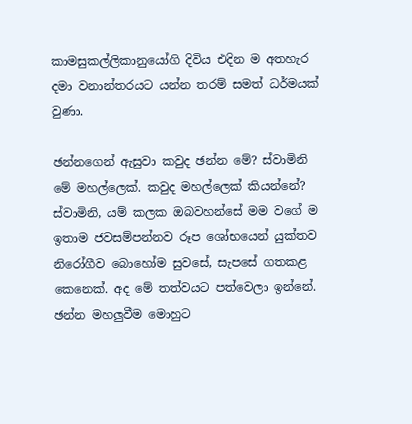කාමසුකල්ලිකානුයෝගි දිවිය එදින ම අතහැර දමා වනාන්තරයට යන්න තරම් සමත් ධර්මයක් වුණා.

ඡන්නගෙන් ඇසුවා කවුද ඡන්න මේ? ස්වාමිනි මේ මහල්ලෙක්. කවුද මහල්ලෙක් කියන්නේ? ස්වාමිනි, යම් කලක ඔබවහන්සේ මම වගේ ම ඉතාම ජවසම්පන්නව රූප ශෝභයෙන් යුක්තව නිරෝගීව බොහෝම සුවසේ, සැපසේ ගතකළ කෙනෙක්. අද මේ තත්වයට පත්වෙලා ඉන්නේ. ඡන්න මහලුවීම මොහුට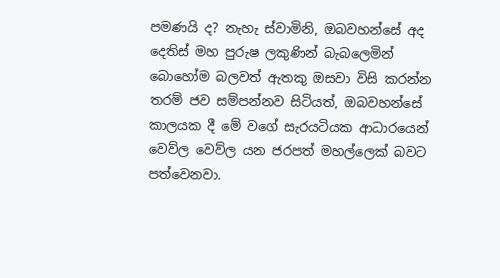පමණයි ද? නැහැ ස්වාමිනි, ඔබවහන්සේ අද දෙතිස් මහ පුරුෂ ලකුණින් බැබලෙමින් බොහෝම බලවත් ඇතකු ඔසවා විසි කරන්න තරම් ජව සම්පන්නව සිටියත්, ඔබවහන්සේ කාලයක දී මේ වගේ සැරයටියක ආධාරයෙන් වෙව්ල වෙව්ල යන ජරපත් මහල්ලෙක් බවට පත්වෙනවා.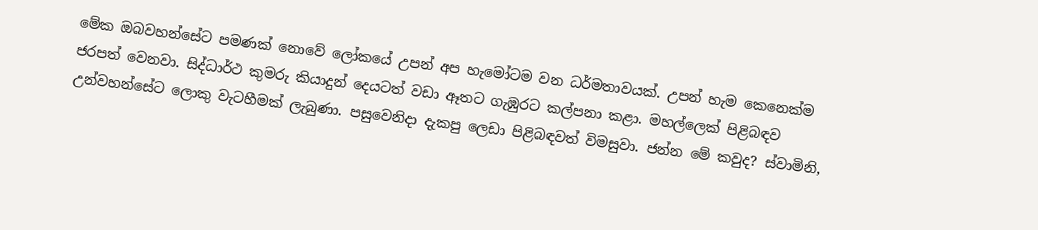මේක ඔබවහන්සේට පමණක් නොවේ ලෝකයේ උපන් අප හැමෝටම වන ධර්මතාවයක්. උපන් හැම කෙනෙක්ම ජරපත් වෙනවා. සිද්ධාර්ථ කුමරු කියාදුන් දෙයටත් වඩා ඈතට ගැඹුරට කල්පනා කළා. මහල්ලෙක් පිළිබඳව උන්වහන්සේට ලොකු වැටහීමක් ලැබුණා. පසුවෙනිදා දැකපු ලෙඩා පිළිබඳවත් විමසුවා. ජන්න මේ කවුද? ස්වාමිනි,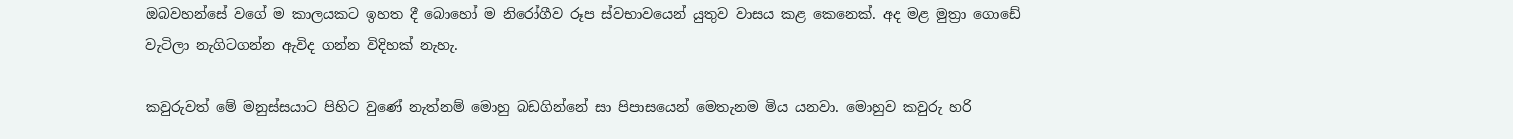ඔබවහන්සේ වගේ ම කාලයකට ඉහත දී බොහෝ ම නිරෝගීව රූප ස්වභාවයෙන් යුතුව වාසය කළ කෙනෙක්. අද මළ මුත්‍රා ගොඩේ වැටිලා නැගිටගන්න ඇවිද ගන්න විදිහක් නැහැ.

කවුරුවත් මේ මනුස්සයාට පිහිට වුණේ නැත්නම් මොහු බඩගින්නේ සා පිපාසයෙන් මෙතැනම මිය යනවා. මොහුව කවුරු හරි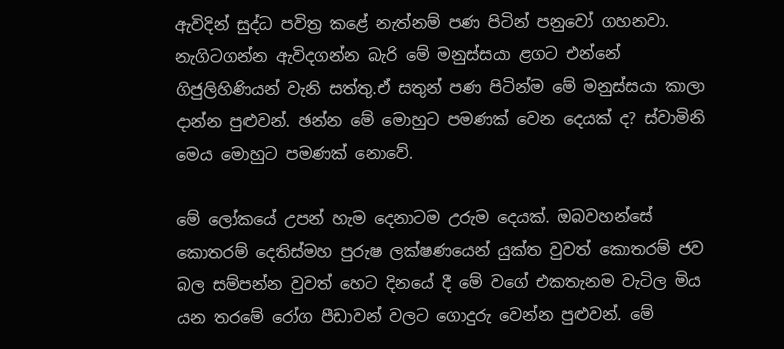ඇවිදින් සුද්ධ පවිත්‍ර කළේ නැත්නම් පණ පිටින් පනුවෝ ගහනවා. නැගිටගන්න ඇවිදගන්න බැරි මේ මනුස්සයා ළගට එන්නේ ගිජුලිහිණියන් වැනි සත්තු.ඒ සතුන් පණ පිටින්ම මේ මනුස්සයා කාලා දාන්න පුළුවන්. ඡන්න මේ මොහුට පමණක් වෙන දෙයක් ද? ස්වාමිනි මෙය මොහුට පමණක් නොවේ.

මේ ලෝකයේ උපන් හැම දෙනාටම උරුම දෙයක්. ඔබවහන්සේ කොතරම් දෙතිස්මහ පුරුෂ ලක්ෂණයෙන් යුක්ත වුවත් කොතරම් ජව බල සම්පන්න වුවත් හෙට දිනයේ දී මේ වගේ එකතැනම වැටිල මිය යන තරමේ රෝග පීඩාවන් වලට ගොදුරු වෙන්න පුළුවන්. මේ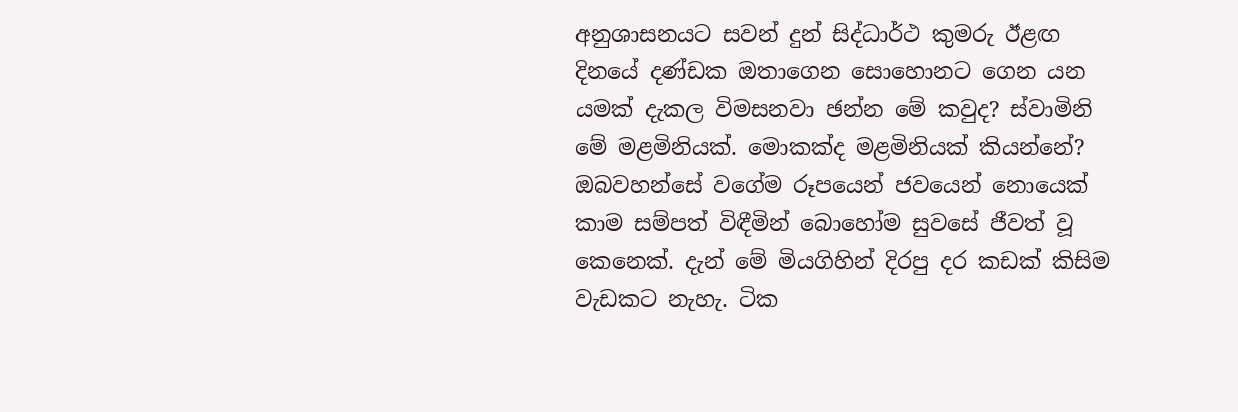අනුශාසනයට සවන් දුන් සිද්ධාර්ථ කුමරු ඊළඟ දිනයේ දණ්ඩක ඔතාගෙන සොහොනට ගෙන යන යමක් දැකල විමසනවා ඡන්න මේ කවුද? ස්වාමිනි මේ මළමිනියක්. මොකක්ද මළමිනියක් කියන්නේ? ඔබවහන්සේ වගේම රූපයෙන් ජවයෙන් නොයෙක් කාම සම්පත් විඳීමින් බොහෝම සුවසේ ජීවත් වූ කෙනෙක්. දැන් මේ මියගිහින් දිරපු දර කඩක් කිසිම වැඩකට නැහැ. ටික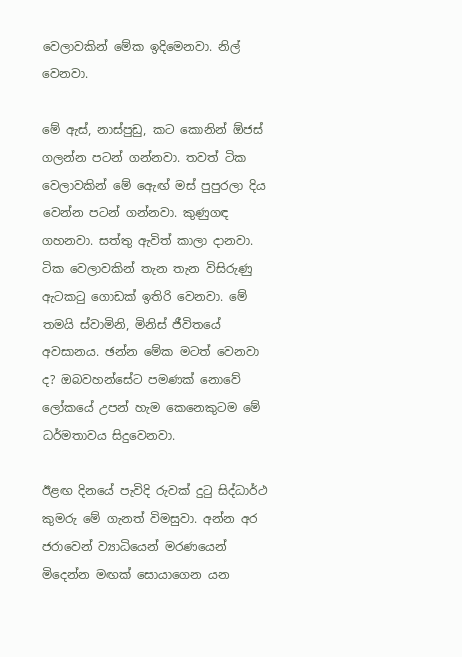වෙලාවකින් මේක ඉදිමෙනවා. නිල් වෙනවා.

මේ ඇස්, නාස්පුඩු, කට කොනින් ඕජස් ගලන්න පටන් ගන්නවා. තවත් ටික වෙලාවකින් මේ ඇෙඟ් මස් පුපුරලා දිය වෙන්න පටන් ගන්නවා. කුණුගඳ ගහනවා. සත්තු ඇවිත් කාලා දානවා. ටික වෙලාවකින් තැන තැන විසිරුණු ඇටකටු ගොඩක් ඉතිරි වෙනවා. මේ තමයි ස්වාමිනි, මිනිස් ජීවිතයේ අවසානය. ඡන්න මේක මටත් වෙනවා ද? ඔබවහන්සේට පමණක් නොවේ ලෝකයේ උපන් හැම කෙනෙකුටම මේ ධර්මතාවය සිදුවෙනවා.

ඊළඟ දිනයේ පැවිදි රුවක් දුටු සිද්ධාර්ථ කුමරු මේ ගැනත් විමසුවා. අන්න අර ජරාවෙන් ව්‍යාධියෙන් මරණයෙන් මිදෙන්න මඟක් සොයාගෙන යන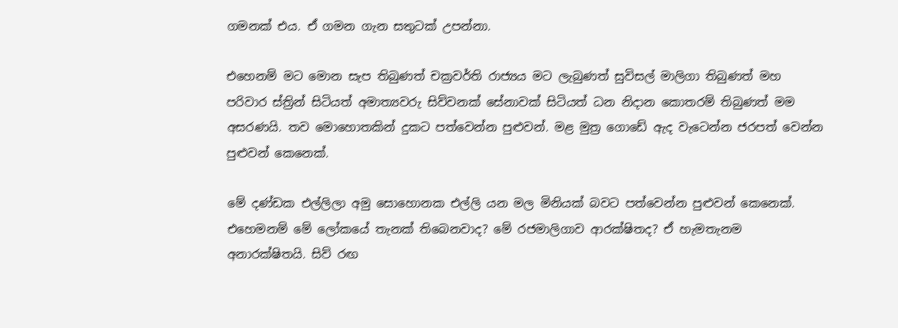ගමනක් එය. ඒ ගමන ගැන සතුටක් උපන්නා.

එහෙනම් මට මොන සැප තිබුණත් චක්‍රවර්ති රාජ්‍යය මට ලැබුණත් සුවිසල් මාලිගා තිබුණත් මහ පරිවාර ස්ත්‍රින් සිටියත් අමාත්‍යවරු සිව්වනක් සේනාවක් සිටියත් ධන නිදාන කොතරම් තිබුණත් මම අසරණයි. තව මොහොතකින් දුකට පත්වෙන්න පුළුවන්. මළ මුත්‍ර ගොඩේ ඇද වැටෙන්න ජරපත් වෙන්න පුළුවන් කෙනෙක්.

මේ දණ්ඩක එල්ලිලා අමු සොහොනක එල්ලි යන මල මිනියක් බවට පත්වෙන්න පුළුවන් කෙනෙක්. එහෙමනම් මේ ලෝකයේ තැනක් තිබෙනවාද? මේ රජමාලිගාව ආරක්ෂිතද? ඒ හැමතැනම අනාරක්ෂිතයි. සිව් රඟ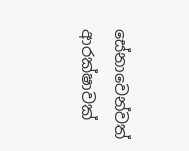සේනාවෙන්වත් ආරක්ෂාවක්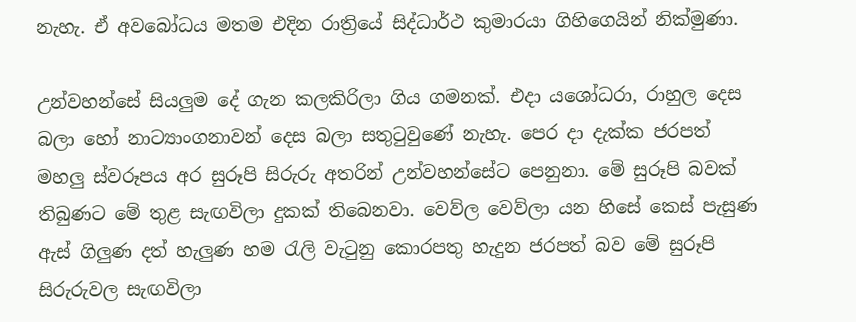නැහැ. ඒ අවබෝධය මතම එදින රාත්‍රියේ සිද්ධාර්ථ කුමාරයා ගිහිගෙයින් නික්මුණා.

උන්වහන්සේ සියලුම දේ ගැන කලකිරිලා ගිය ගමනක්. එදා යශෝධරා, රාහුල දෙස බලා හෝ නාට්‍යාංගනාවන් දෙස බලා සතුටුවුණේ නැහැ. පෙර දා දැක්ක ජරපත් මහලු ස්වරූපය අර සුරූපි සිරුරු අතරින් උන්වහන්සේට පෙනුනා. මේ සුරූපි බවක් තිබුණට මේ තුළ සැඟවිලා දුකක් තිබෙනවා. වෙව්ල වෙව්ලා යන හිසේ කෙස් පැසුණ ඇස් ගිලුණ දත් හැලුණ හම රැලි වැටුනු කොරපතු හැදුන ජරපත් බව මේ සුරූපි සිරුරුවල සැඟවිලා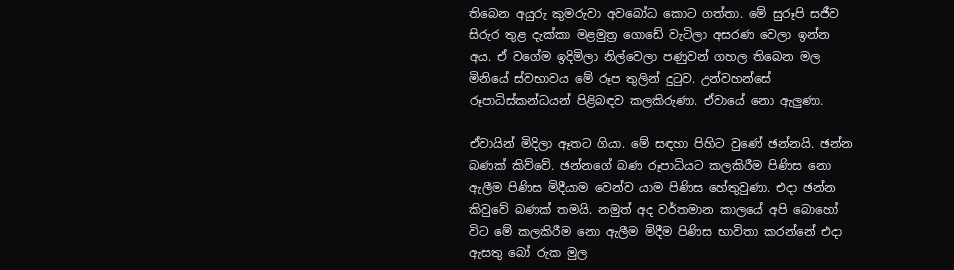තිබෙන අයුරු කුමරුවා අවබෝධ කොට ගත්තා. මේ සුරූපි සජීව සිරුර තුළ දැක්කා මළමුත්‍ර ගොඩේ වැටිලා අසරණ වෙලා ඉන්න අය. ඒ වගේම ඉදිමිලා නිල්වෙලා පණුවන් ගහල තිබෙන මල මිනියේ ස්වභාවය මේ රූප තුලින් දුටුව. උන්වහන්සේ රූපාධිස්කන්ධයන් පිළිබඳව කලකිරුණා. ඒවායේ නො ඇලුණා.

ඒවායින් මිදිලා ඈතට ගියා. මේ සඳහා පිහිට වුණේ ඡන්නයි. ඡන්න බණක් කිව්වේ. ඡන්නගේ බණ රූපාධියට කලකිරීම පිණිස නො ඇලීම පිණිස මිදීයාම වෙන්ව යාම පිණිස හේතුවුණා. එදා ඡන්න කිවුවේ බණක් තමයි. නමුත් අද වර්තමාන කාලයේ අපි බොහෝ විට මේ කලකිරීම නො ඇලීම මිදීම පිණිස භාවිතා කරන්නේ එදා ඇසතු බෝ රුක මුල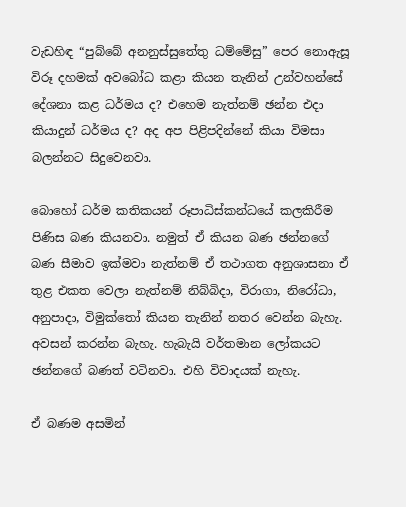වැඩහිඳ “පුබ්බේ අනනුස්සුතේතු ධම්මේසු” පෙර නොඇසූ විරූ දහමක් අවබෝධ කළා කියන තැනින් උන්වහන්සේ දේශනා කළ ධර්මය ද? එහෙම නැත්නම් ඡන්න එදා කියාදුන් ධර්මය ද? අද අප පිළිපදින්නේ කියා විමසා බලන්නට සිදුවෙනවා.

බොහෝ ධර්ම කතිකයන් රූපාධිස්කන්ධයේ කලකිරීම පිණිස බණ කියනවා. නමුත් ඒ කියන බණ ඡන්නගේ බණ සීමාව ඉක්මවා නැත්නම් ඒ තථාගත අනුශාසනා ඒ තුළ එකත වෙලා නැත්නම් නිබ්බිදා, විරාගා, නිරෝධා, අනුපාදා, විමුක්තෝ කියන තැනින් නතර වෙන්න බැහැ. අවසන් කරන්න බැහැ. හැබැයි වර්තමාන ලෝකයට ඡන්නගේ බණත් වටිනවා. එහි විවාදයක් නැහැ.

ඒ බණම අසමින්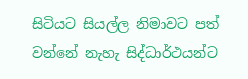සිටියට සියල්ල නිමාවට පත් වන්නේ නැහැ සිද්ධාර්ථයන්ට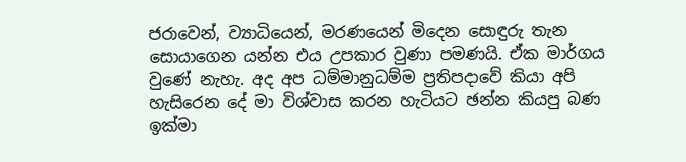ජරාවෙන්, ව්‍යාධියෙන්, මරණයෙන් මිදෙන සොඳුරු තැන සොයාගෙන යන්න එය උපකාර වුණා පමණයි. ඒක මාර්ගය වුණේ නැහැ. අද අප ධම්මානුධම්ම ප්‍රතිපදාවේ කියා අපි හැසිරෙන දේ මා විශ්වාස කරන හැටියට ඡන්න කියපු බණ ඉක්මා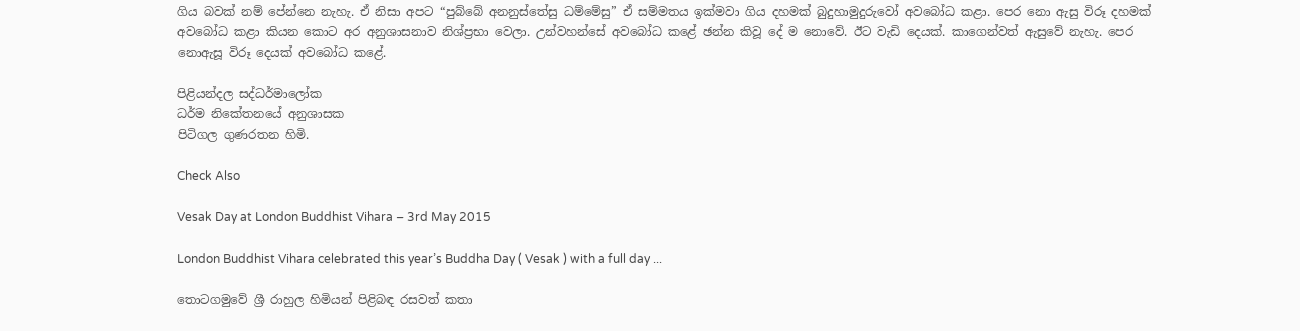ගිය බවක් නම් පේන්නෙ නැහැ. ඒ නිසා අපට “පුබ්බේ අනනුස්තේසු ධම්මේසු” ඒ සම්මතය ඉක්මවා ගිය දහමක් බුදුහාමුදුරුවෝ අවබෝධ කළා. පෙර නො ඇසු විරූ දහමක් අවබෝධ කළා කියන කොට අර අනුශාසනාව නිශ්ප්‍රභා වෙලා. උන්වහන්සේ අවබෝධ කළේ ඡන්න කිවූ දේ ම නොවේ. ඊට වැඩි දෙයක්. කාගෙන්වත් ඇසුවේ නැහැ. පෙර නොඇසූ විරූ දෙයක් අවබෝධ කළේ.

පිළියන්දල සද්ධර්මාලෝක
ධර්ම නිකේතනයේ අනුශාසක
පිටිගල ගුණරතන හිමි.

Check Also

Vesak Day at London Buddhist Vihara – 3rd May 2015

London Buddhist Vihara celebrated this year’s Buddha Day ( Vesak ) with a full day ...

තොටගමුවේ ශ්‍රී රාහුල හිමියන් පිළිබඳ රසවත් කතා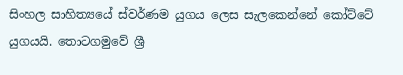සිංහල සාහිත්‍යයේ ස්වර්ණම යුගය ලෙස සැලකෙන්නේ කෝට්ටේ යුගයයි. තොටගමුවේ ශ්‍රී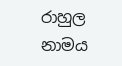රාහුල නාමය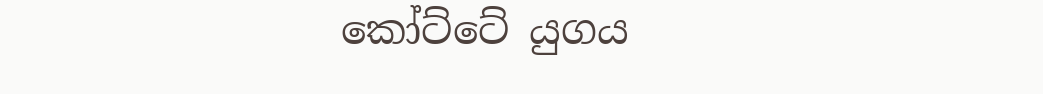කෝට්ටේ යුගය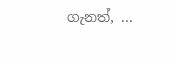ගැනත්, ...